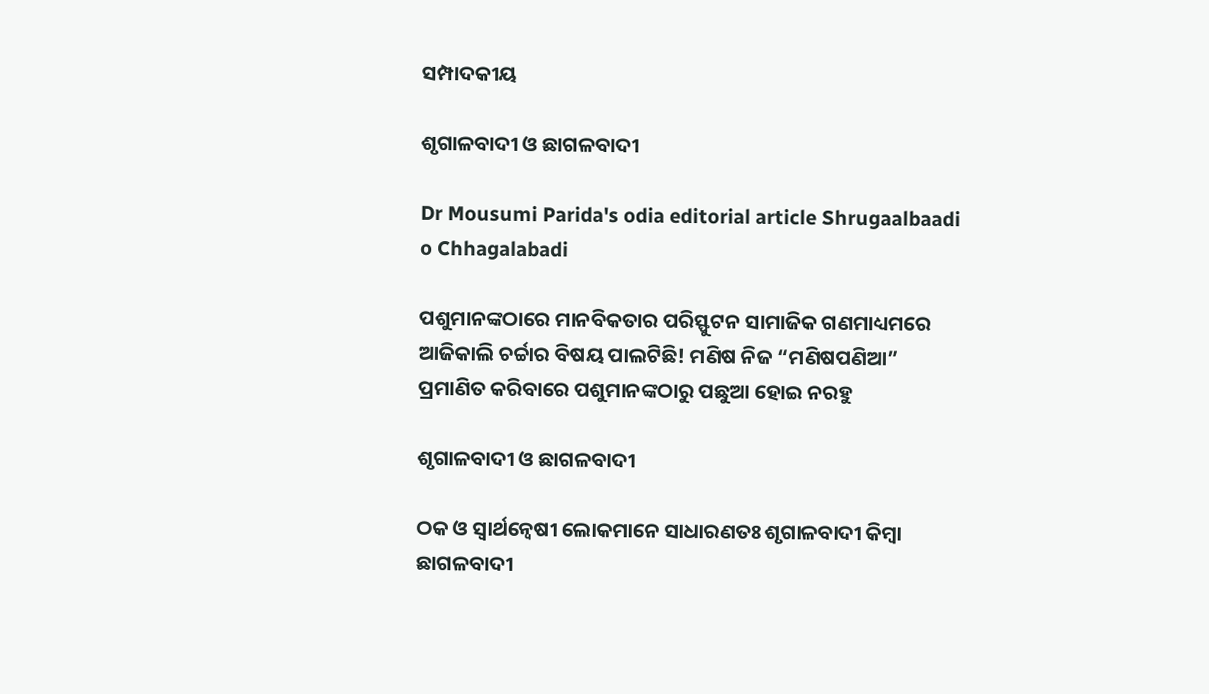ସମ୍ପାଦକୀୟ

ଶୃଗାଳବାଦୀ ଓ ଛାଗଳବାଦୀ

Dr Mousumi Parida's odia editorial article Shrugaalbaadi o Chhagalabadi

ପଶୁମାନଙ୍କଠାରେ ମାନବିକତାର ପରିସ୍ଫୁଟନ ସାମାଜିକ ଗଣମାଧ୍ୟମରେ ଆଜିକାଲି ଚର୍ଚ୍ଚାର ବିଷୟ ପାଲଟିଛି! ମଣିଷ ନିଜ “ମଣିଷପଣିଆ” ପ୍ରମାଣିତ କରିବାରେ ପଶୁମାନଙ୍କଠାରୁ ପଛୁଆ ହୋଇ ନରହୁ

ଶୃଗାଳବାଦୀ ଓ ଛାଗଳବାଦୀ

ଠକ ଓ ସ୍ୱାର୍ଥନ୍ୱେଷୀ ଲୋକମାନେ ସାଧାରଣତଃ ଶୃଗାଳବାଦୀ କିମ୍ବା ଛାଗଳବାଦୀ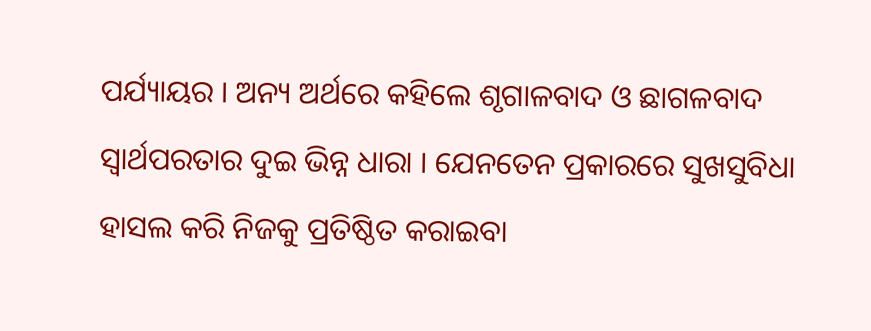ପର୍ଯ୍ୟାୟର । ଅନ୍ୟ ଅର୍ଥରେ କହିଲେ ଶୃଗାଳବାଦ ଓ ଛାଗଳବାଦ ସ୍ୱାର୍ଥପରତାର ଦୁଇ ଭିନ୍ନ ଧାରା । ଯେନତେନ ପ୍ରକାରରେ ସୁଖସୁବିଧା ହାସଲ କରି ନିଜକୁ ପ୍ରତିଷ୍ଠିତ କରାଇବା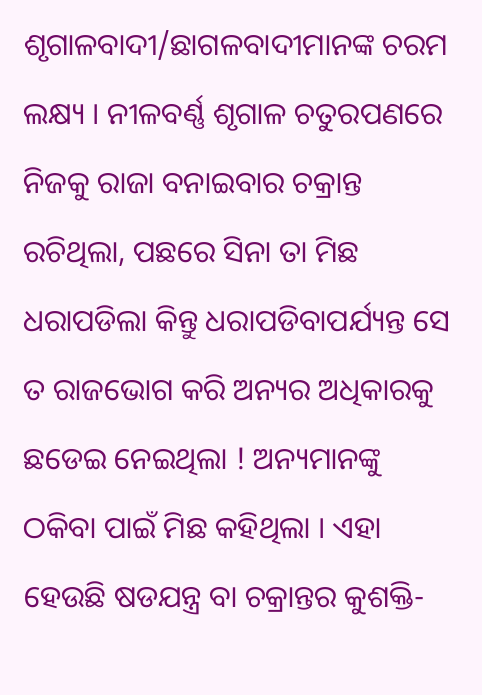ଶୃଗାଳବାଦୀ/ଛାଗଳବାଦୀମାନଙ୍କ ଚରମ ଲକ୍ଷ୍ୟ । ନୀଳବର୍ଣ୍ଣ ଶୃଗାଳ ଚତୁରପଣରେ ନିଜକୁ ରାଜା ବନାଇବାର ଚକ୍ରାନ୍ତ ରଚିଥିଲା, ପଛରେ ସିନା ତା ମିଛ ଧରାପଡିଲା କିନ୍ତୁ ଧରାପଡିବାପର୍ଯ୍ୟନ୍ତ ସେ ତ ରାଜଭୋଗ କରି ଅନ୍ୟର ଅଧିକାରକୁ ଛଡେଇ ନେଇଥିଲା ! ଅନ୍ୟମାନଙ୍କୁ ଠକିବା ପାଇଁ ମିଛ କହିଥିଲା । ଏହା ହେଉଛି ଷଡଯନ୍ତ୍ର ବା ଚକ୍ରାନ୍ତର କୁଶକ୍ତି-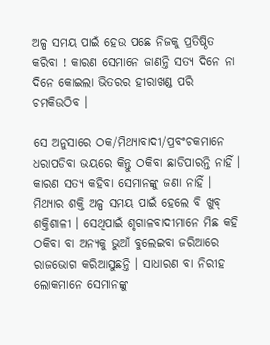ଅଳ୍ପ ସମୟ ପାଇଁ ହେଉ ପଛେ ନିଜକୁ ପ୍ରତିଷ୍ଠିତ କରିବା ! କାରଣ ସେମାନେ ଜାଣନ୍ତି ସତ୍ୟ ଦିନେ ନା ଦିନେ କୋଇଲା ଭିତରର ହୀରାଖଣ୍ଡ ପରି ଚମକିଉଠିବ ।

ସେ ଅନୁସାରେ ଠକ/ମିଥ୍ୟାବାଦୀ/ପ୍ରବଂଚକମାନେ ଧରାପଡିବା ଭୟରେ କିନ୍ତୁ ଠକିବା ଛାଡିପାରନ୍ତି ନାହିଁ । କାରଣ ସତ୍ୟ କହିବା ସେମାନଙ୍କୁ ଜଣା ନାହିଁ । ମିଥ୍ୟାର ଶକ୍ତି ଅଳ୍ପ ସମୟ ପାଇଁ ହେଲେ ବି ଖୁବ୍ ଶକ୍ତିଶାଳୀ । ସେଥିପାଇଁ ଶୃଗାଳବାଦୀମାନେ ମିଛ କହି ଠକିବା ବା ଅନ୍ୟକୁ ଭୁଆଁ ବୁଲେଇବା ଜରିଆରେ ରାଜଭୋଗ କରିଆସୁଛନ୍ତି । ସାଧାରଣ ବା ନିରୀହ ଲୋକମାନେ ସେମାନଙ୍କୁ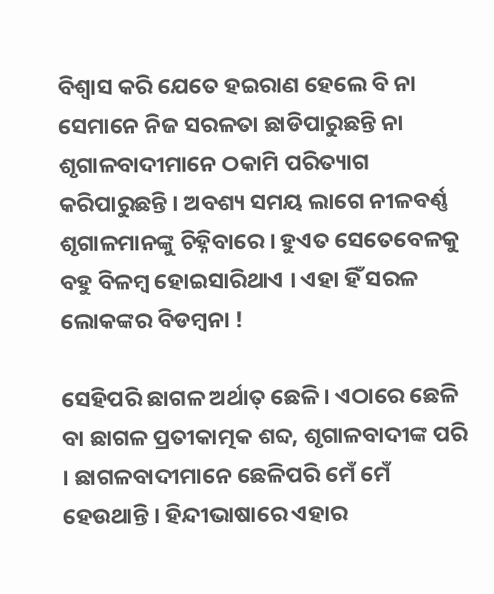ବିଶ୍ୱାସ କରି ଯେତେ ହଇରାଣ ହେଲେ ବି ନା ସେମାନେ ନିଜ ସରଳତା ଛାଡିପାରୁଛନ୍ତି ନା ଶୃଗାଳବାଦୀମାନେ ଠକାମି ପରିତ୍ୟାଗ କରିପାରୁଛନ୍ତି । ଅବଶ୍ୟ ସମୟ ଲାଗେ ନୀଳବର୍ଣ୍ଣ ଶୃଗାଳମାନଙ୍କୁ ଚିହ୍ନିବାରେ । ହୁଏତ ସେତେବେଳକୁ ବହୁ ବିଳମ୍ବ ହୋଇସାରିଥାଏ । ଏହା ହିଁ ସରଳ ଲୋକଙ୍କର ବିଡମ୍ବନା !

ସେହିପରି ଛାଗଳ ଅର୍ଥାତ୍ ଛେଳି । ଏଠାରେ ଛେଳି ବା ଛାଗଳ ପ୍ରତୀକାତ୍ମକ ଶବ୍ଦ, ଶୃଗାଳବାଦୀଙ୍କ ପରି । ଛାଗଳବାଦୀମାନେ ଛେଳିପରି ମେଁ ମେଁ ହେଉଥାନ୍ତି । ହିନ୍ଦୀଭାଷାରେ ଏହାର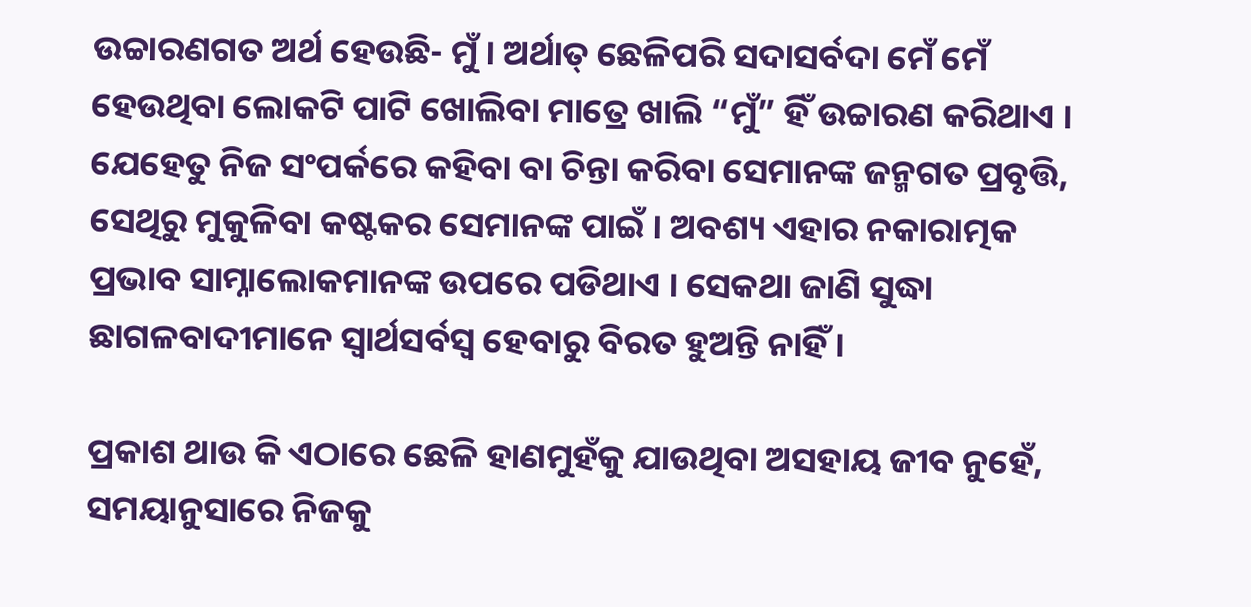ଉଚ୍ଚାରଣଗତ ଅର୍ଥ ହେଉଛି- ମୁଁ । ଅର୍ଥାତ୍ ଛେଳିପରି ସଦାସର୍ବଦା ମେଁ ମେଁ ହେଉଥିବା ଲୋକଟି ପାଟି ଖୋଲିବା ମାତ୍ରେ ଖାଲି “ମୁଁ” ହିଁ ଉଚ୍ଚାରଣ କରିଥାଏ । ଯେହେତୁ ନିଜ ସଂପର୍କରେ କହିବା ବା ଚିନ୍ତା କରିବା ସେମାନଙ୍କ ଜନ୍ମଗତ ପ୍ରବୃତ୍ତି, ସେଥିରୁ ମୁକୁଳିବା କଷ୍ଟକର ସେମାନଙ୍କ ପାଇଁ । ଅବଶ୍ୟ ଏହାର ନକାରାତ୍ମକ ପ୍ରଭାବ ସାମ୍ନାଲୋକମାନଙ୍କ ଉପରେ ପଡିଥାଏ । ସେକଥା ଜାଣି ସୁଦ୍ଧା ଛାଗଳବାଦୀମାନେ ସ୍ୱାର୍ଥସର୍ବସ୍ୱ ହେବାରୁ ବିରତ ହୁଅନ୍ତି ନାହିଁ ।

ପ୍ରକାଶ ଥାଉ କି ଏଠାରେ ଛେଳି ହାଣମୁହଁକୁ ଯାଉଥିବା ଅସହାୟ ଜୀବ ନୁହେଁ, ସମୟାନୁସାରେ ନିଜକୁ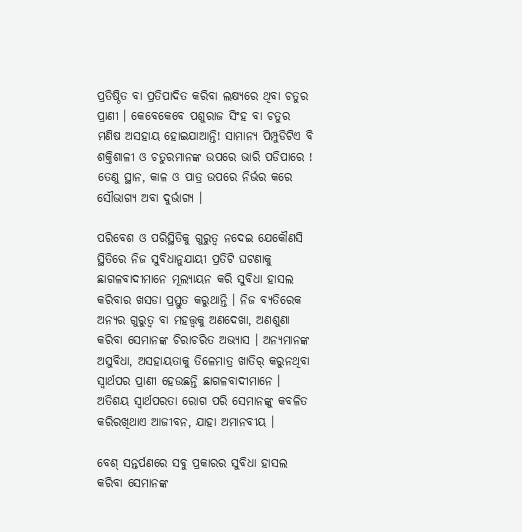ପ୍ରତିଷ୍ଠିତ ବା ପ୍ରତିପାଦିତ କରିବା ଲକ୍ଷ୍ୟରେ ଥିବା ଚତୁର ପ୍ରାଣୀ । କେବେକେବେ ପଶୁରାଜ ସିଂହ ବା ଚତୁର ମଣିଷ ଅସହାୟ ହୋଇଯାଆନ୍ତି! ସାମାନ୍ୟ ପିମ୍ପୁଡିଟିଏ ବି ଶକ୍ତିଶାଳୀ ଓ ଚତୁରମାନଙ୍କ ଉପରେ ଭାରି ପଡିପାରେ ! ତେଣୁ ସ୍ଥାନ, କାଳ ଓ ପାତ୍ର ଉପରେ ନିର୍ଭର କରେ ସୌଭାଗ୍ୟ ଅବା ଦୁର୍ଭାଗ୍ୟ ।

ପରିବେଶ ଓ ପରିସ୍ଥିତିକୁ ଗୁରୁତ୍ୱ ନଦେଇ ଯେକୌଣସି ସ୍ଥିତିରେ ନିଜ ସୁବିଧାନୁଯାୟୀ ପ୍ରତିଟି ଘଟଣାକୁ ଛାଗଳବାଦୀମାନେ ମୂଲ୍ୟାୟନ କରି ସୁବିଧା ହାସଲ କରିବାର ଖସଡା ପ୍ରସ୍ତୁତ କରୁଥାନ୍ତି । ନିଜ ବ୍ୟତିରେକ ଅନ୍ୟର ଗୁରୁତ୍ୱ ବା ମହତ୍ତ୍ୱକୁ ଅଣଦେଖା, ଅଣଶୁଣା କରିବା ସେମାନଙ୍କ ଚିରାଚରିତ ଅଭ୍ୟାସ । ଅନ୍ୟମାନଙ୍କ ଅସୁବିଧା, ଅସହାୟତାକୁ ତିଳେମାତ୍ର ଖାତିର୍ କରୁନଥିବା ସ୍ୱାର୍ଥପର ପ୍ରାଣୀ ହେଉଛନ୍ତି ଛାଗଳବାଦୀମାନେ । ଅତିଶୟ ସ୍ୱାର୍ଥପରତା ରୋଗ ପରି ସେମାନଙ୍କୁ କବଳିତ କରିରଖିଥାଏ ଆଜୀବନ, ଯାହା ଅମାନବୀୟ ।

ବେଶ୍ ସନ୍ତର୍ପଣରେ ସବୁ ପ୍ରକାରର ସୁବିଧା ହାସଲ କରିବା ସେମାନଙ୍କ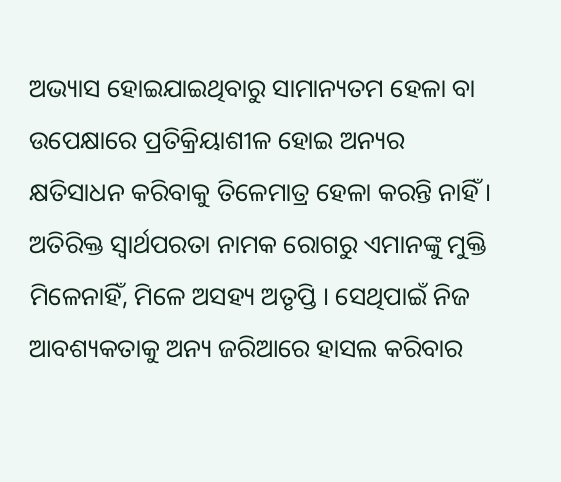ଅଭ୍ୟାସ ହୋଇଯାଇଥିବାରୁ ସାମାନ୍ୟତମ ହେଳା ବା ଉପେକ୍ଷାରେ ପ୍ରତିକ୍ରିୟାଶୀଳ ହୋଇ ଅନ୍ୟର କ୍ଷତିସାଧନ କରିବାକୁ ତିଳେମାତ୍ର ହେଳା କରନ୍ତି ନାହିଁ । ଅତିରିକ୍ତ ସ୍ୱାର୍ଥପରତା ନାମକ ରୋଗରୁ ଏମାନଙ୍କୁ ମୁକ୍ତି ମିଳେନାହିଁ, ମିଳେ ଅସହ୍ୟ ଅତୃପ୍ତି । ସେଥିପାଇଁ ନିଜ ଆବଶ୍ୟକତାକୁ ଅନ୍ୟ ଜରିଆରେ ହାସଲ କରିବାର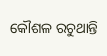କୌଶଳ ରଚୁଥାନ୍ତି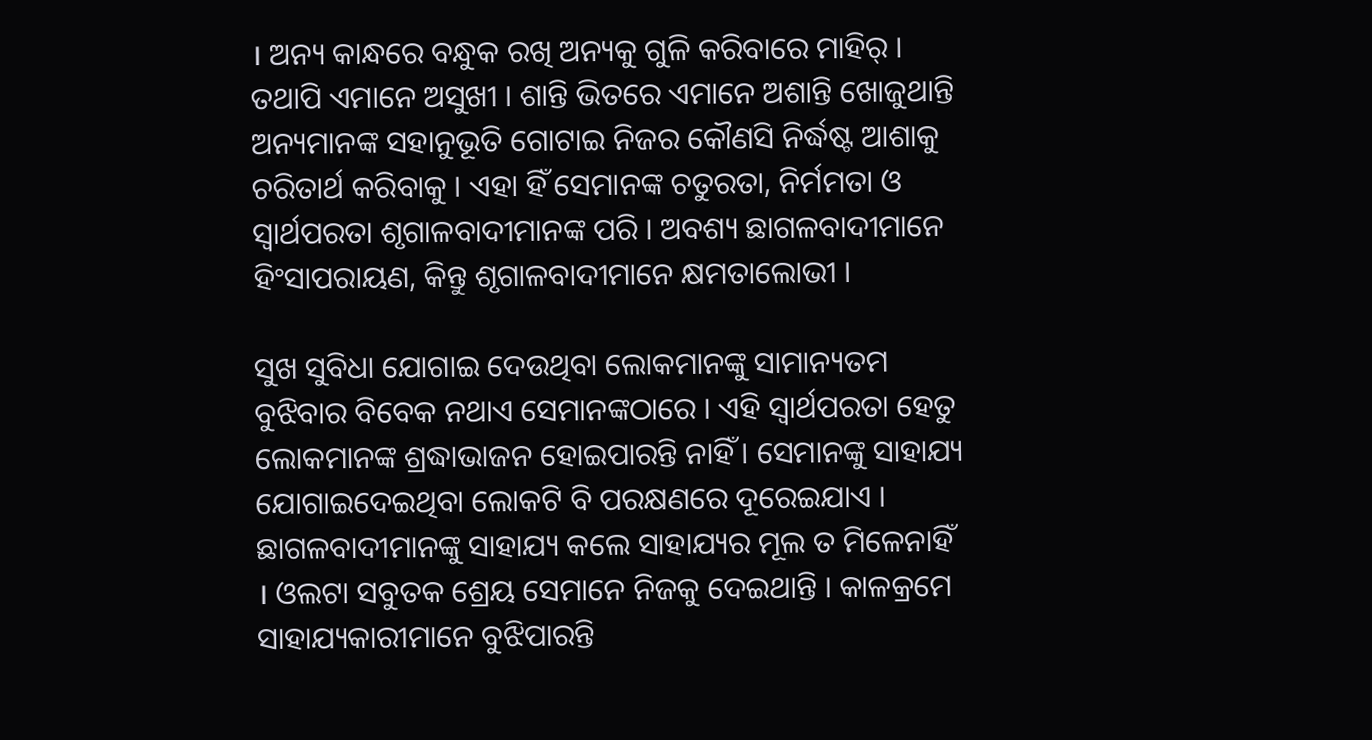। ଅନ୍ୟ କାନ୍ଧରେ ବନ୍ଧୁକ ରଖି ଅନ୍ୟକୁ ଗୁଳି କରିବାରେ ମାହିର୍ । ତଥାପି ଏମାନେ ଅସୁଖୀ । ଶାନ୍ତି ଭିତରେ ଏମାନେ ଅଶାନ୍ତି ଖୋଜୁଥାନ୍ତି ଅନ୍ୟମାନଙ୍କ ସହାନୁଭୂତି ଗୋଟାଇ ନିଜର କୌଣସି ନିର୍ଦ୍ଧଷ୍ଟ ଆଶାକୁ ଚରିତାର୍ଥ କରିବାକୁ । ଏହା ହିଁ ସେମାନଙ୍କ ଚତୁରତା, ନିର୍ମମତା ଓ ସ୍ୱାର୍ଥପରତା ଶୃଗାଳବାଦୀମାନଙ୍କ ପରି । ଅବଶ୍ୟ ଛାଗଳବାଦୀମାନେ ହିଂସାପରାୟଣ, କିନ୍ତୁ ଶୃଗାଳବାଦୀମାନେ କ୍ଷମତାଲୋଭୀ ।

ସୁଖ ସୁବିଧା ଯୋଗାଇ ଦେଉଥିବା ଲୋକମାନଙ୍କୁ ସାମାନ୍ୟତମ ବୁଝିବାର ବିବେକ ନଥାଏ ସେମାନଙ୍କଠାରେ । ଏହି ସ୍ୱାର୍ଥପରତା ହେତୁ ଲୋକମାନଙ୍କ ଶ୍ରଦ୍ଧାଭାଜନ ହୋଇପାରନ୍ତି ନାହିଁ । ସେମାନଙ୍କୁ ସାହାଯ୍ୟ ଯୋଗାଇଦେଇଥିବା ଲୋକଟି ବି ପରକ୍ଷଣରେ ଦୂରେଇଯାଏ । ଛାଗଳବାଦୀମାନଙ୍କୁ ସାହାଯ୍ୟ କଲେ ସାହାଯ୍ୟର ମୂଲ ତ ମିଳେନାହିଁ । ଓଲଟା ସବୁତକ ଶ୍ରେୟ ସେମାନେ ନିଜକୁ ଦେଇଥାନ୍ତି । କାଳକ୍ରମେ ସାହାଯ୍ୟକାରୀମାନେ ବୁଝିପାରନ୍ତି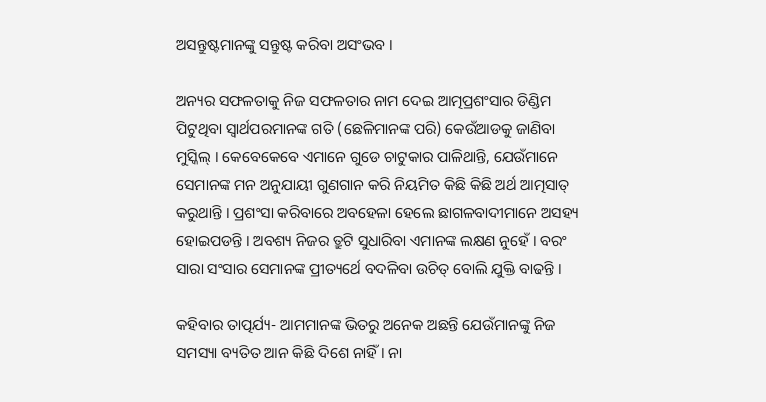ଅସନ୍ତୁଷ୍ଟମାନଙ୍କୁ ସନ୍ତୁଷ୍ଟ କରିବା ଅସଂଭବ ।

ଅନ୍ୟର ସଫଳତାକୁ ନିଜ ସଫଳତାର ନାମ ଦେଇ ଆତ୍ମପ୍ରଶଂସାର ଡିଣ୍ଡିମ ପିଟୁଥିବା ସ୍ୱାର୍ଥପରମାନଙ୍କ ଗତି (ଛେଳିମାନଙ୍କ ପରି) କେଉଁଆଡକୁ ଜାଣିବା ମୁସ୍କିଲ୍ । କେବେକେବେ ଏମାନେ ଗୁଡେ ଚାଟୁକାର ପାଳିଥାନ୍ତି, ଯେଉଁମାନେ ସେମାନଙ୍କ ମନ ଅନୁଯାୟୀ ଗୁଣଗାନ କରି ନିୟମିତ କିଛି କିଛି ଅର୍ଥ ଆତ୍ମସାତ୍ କରୁଥାନ୍ତି । ପ୍ରଶଂସା କରିବାରେ ଅବହେଳା ହେଲେ ଛାଗଳବାଦୀମାନେ ଅସହ୍ୟ ହୋଇପଡନ୍ତି । ଅବଶ୍ୟ ନିଜର ତ୍ରୁଟି ସୁଧାରିବା ଏମାନଙ୍କ ଲକ୍ଷଣ ନୁହେଁ । ବରଂ ସାରା ସଂସାର ସେମାନଙ୍କ ପ୍ରୀତ୍ୟର୍ଥେ ବଦଳିବା ଉଚିତ୍ ବୋଲି ଯୁକ୍ତି ବାଢନ୍ତି ।

କହିବାର ତାତ୍ପର୍ଯ୍ୟ- ଆମମାନଙ୍କ ଭିତରୁ ଅନେକ ଅଛନ୍ତି ଯେଉଁମାନଙ୍କୁ ନିଜ ସମସ୍ୟା ବ୍ୟତିତ ଆନ କିଛି ଦିଶେ ନାହିଁ । ନା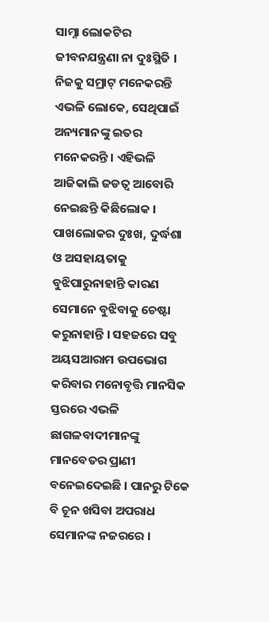ସାମ୍ନା ଲୋକଟିର ଜୀବନଯନ୍ତ୍ରଣା ନା ଦୁଃସ୍ଥିତି । ନିଜକୁ ସମ୍ରାଟ୍ ମନେକରନ୍ତି ଏଭଳି ଲୋକେ, ସେଥିପାଇଁ ଅନ୍ୟମାନଙ୍କୁ ଇତର ମନେକରନ୍ତି । ଏହିଭଳି ଆଜିକାଲି ଜଡତ୍ୱ ଆବୋରି ନେଇଛନ୍ତି କିଛିଲୋକ । ପାଖଲୋକର ଦୁଃଖ, ଦୁର୍ଦ୍ଧଶା ଓ ଅସହାୟତାକୁ ବୁଝିପାରୁନାହାନ୍ତି କାରଣ ସେମାନେ ବୁଝିବାକୁ ଚେଷ୍ଟା କରୁନାହାନ୍ତି । ସହଜରେ ସବୁ ଅୟସଆରାମ ଉପଭୋଗ କରିବାର ମନୋବୃତ୍ତି ମାନସିକ ସ୍ତରରେ ଏଭଳି ଛାଗଳବାଦୀମାନଙ୍କୁ ମାନବେତର ପ୍ରାଣୀ ବନେଇଦେଇଛି । ପାନରୁ ଟିକେ ବି ଚୂନ ଖସିବା ଅପରାଧ ସେମାନଙ୍କ ନଜରରେ ।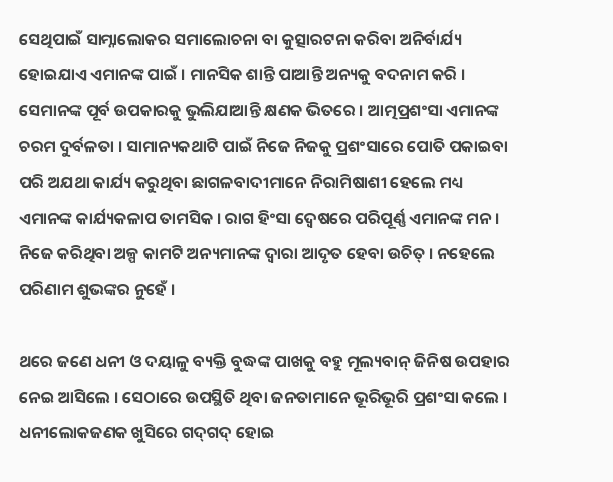ସେଥିପାଇଁ ସାମ୍ନାଲୋକର ସମାଲୋଚନା ବା କୁତ୍ସାରଟନା କରିବା ଅନିର୍ବାର୍ଯ୍ୟ ହୋଇଯାଏ ଏମାନଙ୍କ ପାଇଁ । ମାନସିକ ଶାନ୍ତି ପାଆନ୍ତି ଅନ୍ୟକୁ ବଦନାମ କରି । ସେମାନଙ୍କ ପୂର୍ବ ଉପକାରକୁ ଭୁଲିଯାଆନ୍ତି କ୍ଷଣକ ଭିତରେ । ଆତ୍ମପ୍ରଶଂସା ଏମାନଙ୍କ ଚରମ ଦୁର୍ବଳତା । ସାମାନ୍ୟକଥାଟି ପାଇଁ ନିଜେ ନିଜକୁ ପ୍ରଶଂସାରେ ପୋତି ପକାଇବା ପରି ଅଯଥା କାର୍ଯ୍ୟ କରୁଥିବା ଛାଗଳବାଦୀମାନେ ନିରାମିଷାଶୀ ହେଲେ ମଧ୍ୟ ଏମାନଙ୍କ କାର୍ଯ୍ୟକଳାପ ତାମସିକ । ରାଗ ହିଂସା ଦ୍ୱେଷରେ ପରିପୂର୍ଣ୍ଣ ଏମାନଙ୍କ ମନ । ନିଜେ କରିଥିବା ଅଳ୍ପ କାମଟି ଅନ୍ୟମାନଙ୍କ ଦ୍ୱାରା ଆଦୃତ ହେବା ଉଚିତ୍ । ନହେଲେ ପରିଣାମ ଶୁଭଙ୍କର ନୁହେଁ ।

ଥରେ ଜଣେ ଧନୀ ଓ ଦୟାଳୁ ବ୍ୟକ୍ତି ବୁଦ୍ଧଙ୍କ ପାଖକୁ ବହୁ ମୂଲ୍ୟବାନ୍ ଜିନିଷ ଉପହାର ନେଇ ଆସିଲେ । ସେଠାରେ ଉପସ୍ଥିତି ଥିବା ଜନତାମାନେ ଭୂରିଭୂରି ପ୍ରଶଂସା କଲେ । ଧନୀଲୋକଜଣକ ଖୁସିରେ ଗଦ୍‌ଗଦ୍ ହୋଇ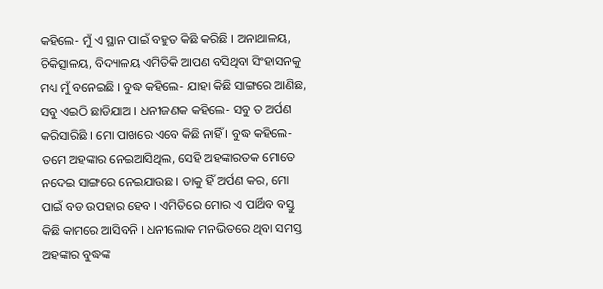କହିଲେ- ମୁଁ ଏ ସ୍ଥାନ ପାଇଁ ବହୁତ କିଛି କରିଛି । ଅନାଥାଳୟ, ଚିକିତ୍ସାଳୟ, ବିଦ୍ୟାଳୟ ଏମିତିକି ଆପଣ ବସିଥିବା ସିଂହାସନକୁ ମଧ୍ୟ ମୁଁ ବନେଇଛି । ବୁଦ୍ଧ କହିଲେ- ଯାହା କିଛି ସାଙ୍ଗରେ ଆଣିଛ, ସବୁ ଏଇଠି ଛାଡିଯାଅ । ଧନୀଜଣକ କହିଲେ- ସବୁ ତ ଅର୍ପଣ କରିସାରିଛି । ମୋ ପାଖରେ ଏବେ କିଛି ନାହିଁ । ବୁଦ୍ଧ କହିଲେ- ତମେ ଅହଙ୍କାର ନେଇଆସିଥିଲ, ସେହି ଅହଙ୍କାରତକ ମୋତେ ନଦେଇ ସାଙ୍ଗରେ ନେଇଯାଉଛ । ତାକୁ ହିଁ ଅର୍ପଣ କର, ମୋ ପାଇଁ ବଡ ଉପହାର ହେବ । ଏମିତିରେ ମୋର ଏ ପାର୍ଥିବ ବସ୍ତୁ କିଛି କାମରେ ଆସିବନି । ଧନୀଲୋକ ମନଭିତରେ ଥିବା ସମସ୍ତ ଅହଙ୍କାର ବୁଦ୍ଧଙ୍କ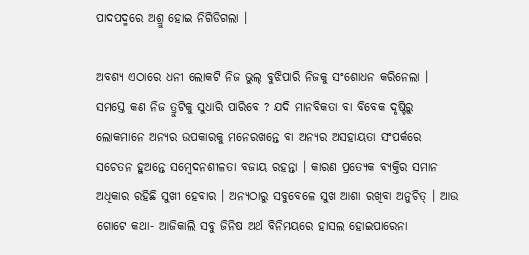ପାଦପଦ୍ମରେ ଅଶ୍ରୁ ହୋଇ ନିଗିଡିଗଲା ।

ଅବଶ୍ୟ ଏଠାରେ ଧନୀ ଲୋକଟି ନିଜ ଭୁଲ୍ ବୁଝିପାରି ନିଜକୁ ସଂଶୋଧନ କରିନେଲା । ସମସ୍ତେ କଣ ନିଜ ତ୍ରୁଟିକୁ ସୁଧାରି ପାରିବେ ? ଯଦି ମାନବିକତା ବା ବିବେକ ଦୃଷ୍ଟିରୁ ଲୋକମାନେ ଅନ୍ୟର ଉପକାରକୁ ମନେରଖନ୍ତେ ବା ଅନ୍ୟର ଅସହାୟତା ସଂପର୍କରେ ସଚେତନ ହୁଅନ୍ତେ ସମ୍ବେଦନଶୀଳତା ବଜାୟ ରହନ୍ତା । କାରଣ ପ୍ରତ୍ୟେକ ବ୍ୟକ୍ତିର ସମାନ ଅଧିକାର ରହିଛି ସୁଖୀ ହେବାର । ଅନ୍ୟଠାରୁ ସବୁବେଳେ ସୁଖ ଆଶା ରଖିବା ଅନୁଚିତ୍ । ଆଉ ଗୋଟେ କଥା- ଆଜିକାଲି ସବୁ ଜିନିଷ ଅର୍ଥ ବିନିମୟରେ ହାସଲ ହୋଇପାରେନା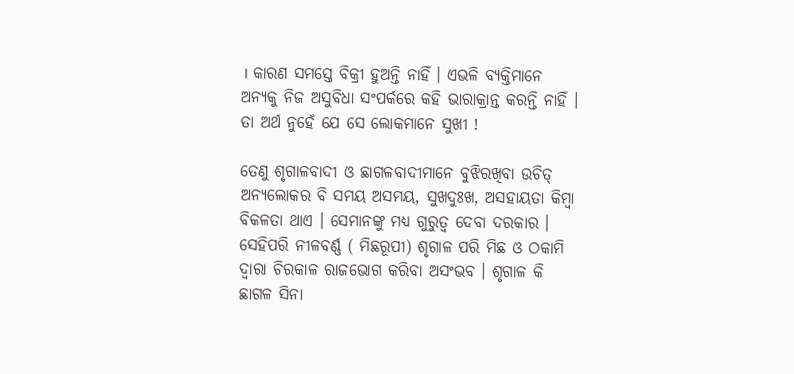। କାରଣ ସମସ୍ତେ ବିକ୍ରୀ ହୁଅନ୍ତି ନାହିଁ । ଏଭଳି ବ୍ୟକ୍ତିମାନେ ଅନ୍ୟକୁ ନିଜ ଅସୁବିଧା ସଂପର୍କରେ କହି ଭାରାକ୍ରାନ୍ତ କରନ୍ତି ନାହିଁ । ତା ଅର୍ଥ ନୁହେଁ ଯେ ସେ ଲୋକମାନେ ସୁଖୀ !

ତେଣୁ ଶୃଗାଳବାଦୀ ଓ ଛାଗଳବାଦୀମାନେ ବୁଝିରଖିବା ଉଚିତ୍ ଅନ୍ୟଲୋକର ବି ସମୟ ଅସମୟ, ସୁଖଦୁଃଖ, ଅସହାୟତା କିମ୍ବା ବିକଳତା ଥାଏ । ସେମାନଙ୍କୁ ମଧ୍ୟ ଗୁରୁତ୍ୱ ଦେବା ଦରକାର । ସେହିପରି ନୀଳବର୍ଣ୍ଣ ( ମିଛରୂପୀ) ଶୃଗାଳ ପରି ମିଛ ଓ ଠକାମି ଦ୍ୱାରା ଚିରକାଳ ରାଜଭୋଗ କରିବା ଅସଂଭବ । ଶୃଗାଳ କି ଛାଗଳ ସିନା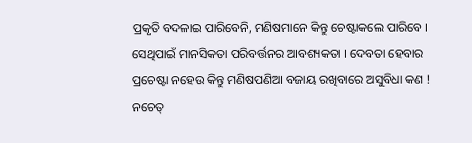ପ୍ରକୃତି ବଦଳାଇ ପାରିବେନି, ମଣିଷମାନେ କିନ୍ତୁ ଚେଷ୍ଟାକଲେ ପାରିବେ । ସେଥିପାଇଁ ମାନସିକତା ପରିବର୍ତ୍ତନର ଆବଶ୍ୟକତା । ଦେବତା ହେବାର ପ୍ରଚେଷ୍ଟା ନହେଉ କିନ୍ତୁ ମଣିଷପଣିଆ ବଜାୟ ରଖିବାରେ ଅସୁବିଧା କଣ ! ନଚେତ୍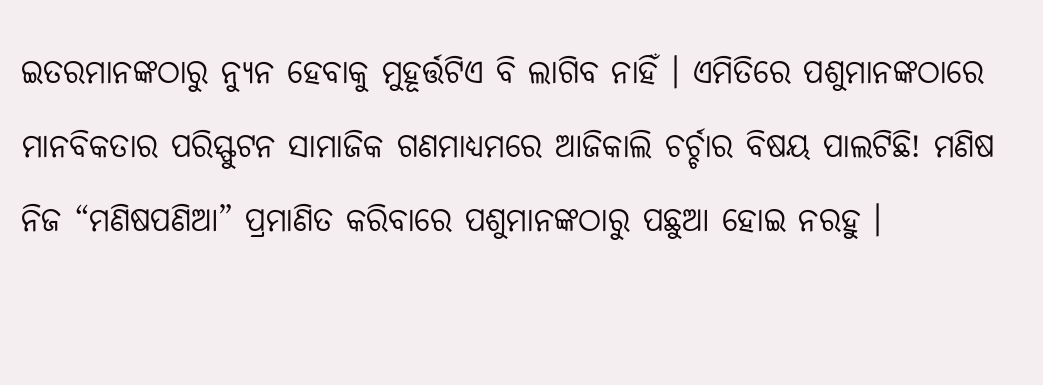ଇତରମାନଙ୍କଠାରୁ ନ୍ୟୁନ ହେବାକୁ ମୁହୂର୍ତ୍ତଟିଏ ବି ଲାଗିବ ନାହିଁ । ଏମିତିରେ ପଶୁମାନଙ୍କଠାରେ ମାନବିକତାର ପରିସ୍ଫୁଟନ ସାମାଜିକ ଗଣମାଧ୍ୟମରେ ଆଜିକାଲି ଚର୍ଚ୍ଚାର ବିଷୟ ପାଲଟିଛି! ମଣିଷ ନିଜ “ମଣିଷପଣିଆ” ପ୍ରମାଣିତ କରିବାରେ ପଶୁମାନଙ୍କଠାରୁ ପଛୁଆ ହୋଇ ନରହୁ ।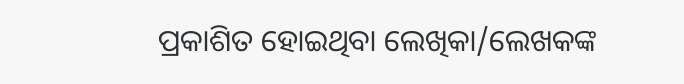ପ୍ରକାଶିତ ହୋଇଥିବା ଲେଖିକା/ଲେଖକଙ୍କ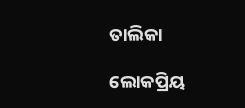ତାଲିକା

ଲୋକପ୍ରିୟ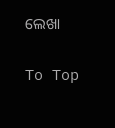ଲେଖା

To Top